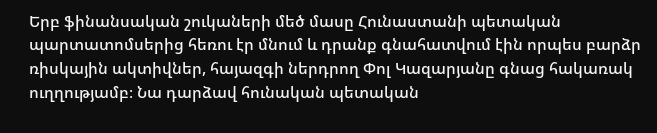Երբ ֆինանսական շուկաների մեծ մասը Հունաստանի պետական պարտատոմսերից հեռու էր մնում և դրանք գնահատվում էին որպես բարձր ռիսկային ակտիվներ, հայազգի ներդրող Փոլ Կազարյանը գնաց հակառակ ուղղությամբ։ Նա դարձավ հունական պետական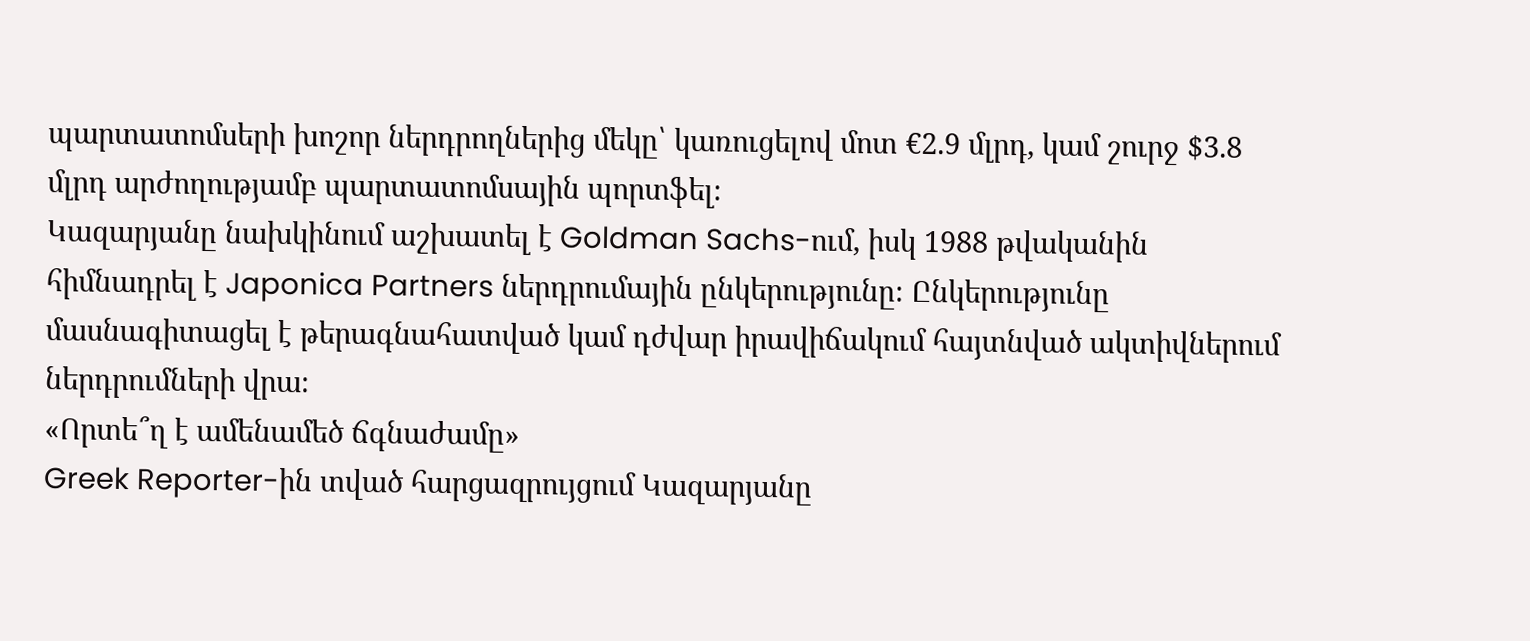պարտատոմսերի խոշոր ներդրողներից մեկը՝ կառուցելով մոտ €2.9 մլրդ, կամ շուրջ $3.8 մլրդ արժողությամբ պարտատոմսային պորտֆել։
Կազարյանը նախկինում աշխատել է Goldman Sachs-ում, իսկ 1988 թվականին հիմնադրել է Japonica Partners ներդրումային ընկերությունը։ Ընկերությունը մասնագիտացել է թերագնահատված կամ դժվար իրավիճակում հայտնված ակտիվներում ներդրումների վրա։
«Որտե՞ղ է ամենամեծ ճգնաժամը»
Greek Reporter-ին տված հարցազրույցում Կազարյանը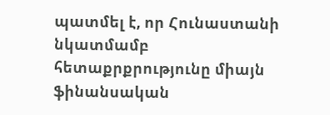պատմել է, որ Հունաստանի նկատմամբ հետաքրքրությունը միայն ֆինանսական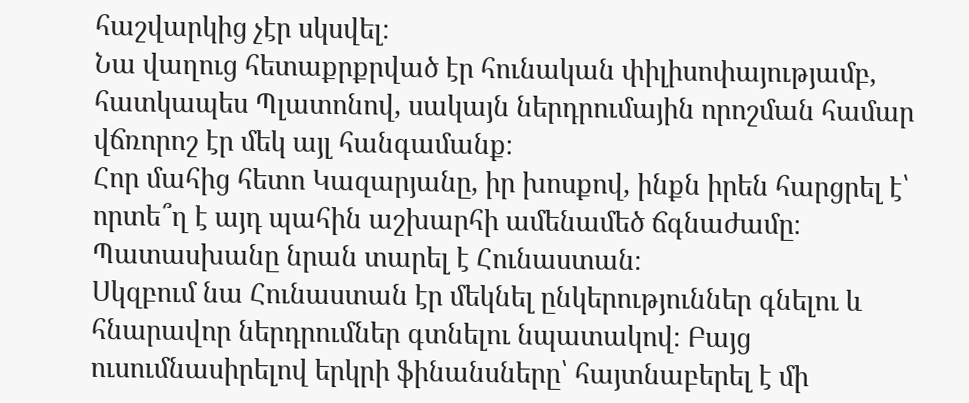հաշվարկից չէր սկսվել։
Նա վաղուց հետաքրքրված էր հունական փիլիսոփայությամբ, հատկապես Պլատոնով, սակայն ներդրումային որոշման համար վճռորոշ էր մեկ այլ հանգամանք։
Հոր մահից հետո Կազարյանը, իր խոսքով, ինքն իրեն հարցրել է՝ որտե՞ղ է այդ պահին աշխարհի ամենամեծ ճգնաժամը։ Պատասխանը նրան տարել է Հունաստան։
Սկզբում նա Հունաստան էր մեկնել ընկերություններ գնելու և հնարավոր ներդրումներ գտնելու նպատակով։ Բայց ուսումնասիրելով երկրի ֆինանսները՝ հայտնաբերել է մի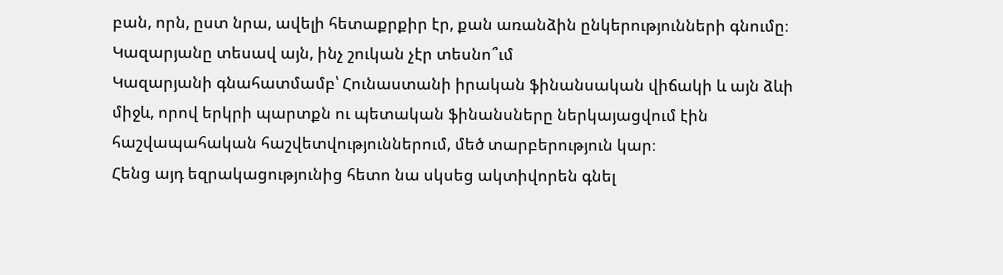բան, որն, ըստ նրա, ավելի հետաքրքիր էր, քան առանձին ընկերությունների գնումը։
Կազարյանը տեսավ այն, ինչ շուկան չէր տեսնո՞ւմ
Կազարյանի գնահատմամբ՝ Հունաստանի իրական ֆինանսական վիճակի և այն ձևի միջև, որով երկրի պարտքն ու պետական ֆինանսները ներկայացվում էին հաշվապահական հաշվետվություններում, մեծ տարբերություն կար։
Հենց այդ եզրակացությունից հետո նա սկսեց ակտիվորեն գնել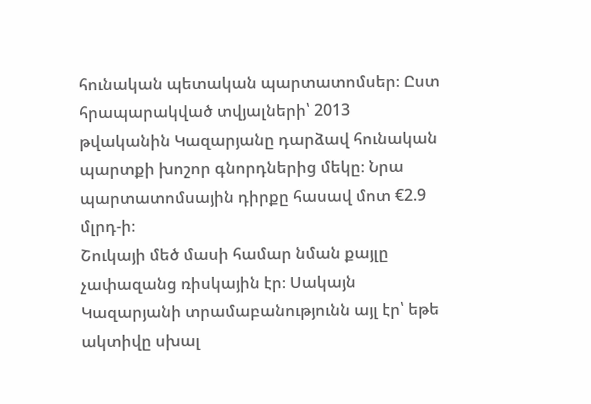հունական պետական պարտատոմսեր։ Ըստ հրապարակված տվյալների՝ 2013 թվականին Կազարյանը դարձավ հունական պարտքի խոշոր գնորդներից մեկը։ Նրա պարտատոմսային դիրքը հասավ մոտ €2.9 մլրդ-ի։
Շուկայի մեծ մասի համար նման քայլը չափազանց ռիսկային էր։ Սակայն Կազարյանի տրամաբանությունն այլ էր՝ եթե ակտիվը սխալ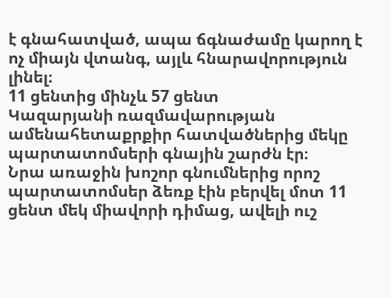է գնահատված, ապա ճգնաժամը կարող է ոչ միայն վտանգ, այլև հնարավորություն լինել։
11 ցենտից մինչև 57 ցենտ
Կազարյանի ռազմավարության ամենահետաքրքիր հատվածներից մեկը պարտատոմսերի գնային շարժն էր։
Նրա առաջին խոշոր գնումներից որոշ պարտատոմսեր ձեռք էին բերվել մոտ 11 ցենտ մեկ միավորի դիմաց, ավելի ուշ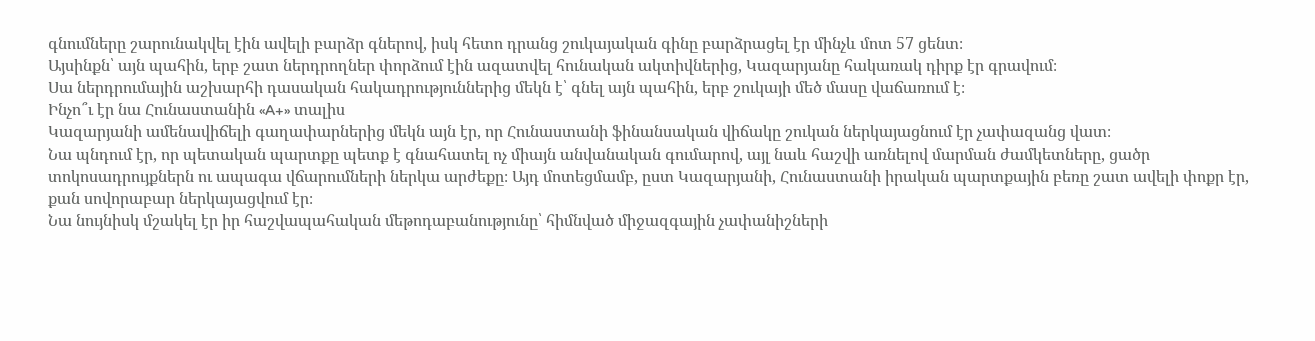գնումները շարունակվել էին ավելի բարձր գներով, իսկ հետո դրանց շուկայական գինը բարձրացել էր մինչև մոտ 57 ցենտ։
Այսինքն՝ այն պահին, երբ շատ ներդրողներ փորձում էին ազատվել հունական ակտիվներից, Կազարյանը հակառակ դիրք էր գրավում։
Սա ներդրումային աշխարհի դասական հակադրություններից մեկն է՝ գնել այն պահին, երբ շուկայի մեծ մասը վաճառում է։
Ինչո՞ւ էր նա Հունաստանին «A+» տալիս
Կազարյանի ամենավիճելի գաղափարներից մեկն այն էր, որ Հունաստանի ֆինանսական վիճակը շուկան ներկայացնում էր չափազանց վատ։
Նա պնդում էր, որ պետական պարտքը պետք է գնահատել ոչ միայն անվանական գումարով, այլ նաև հաշվի առնելով մարման ժամկետները, ցածր տոկոսադրույքներն ու ապագա վճարումների ներկա արժեքը։ Այդ մոտեցմամբ, ըստ Կազարյանի, Հունաստանի իրական պարտքային բեռը շատ ավելի փոքր էր, քան սովորաբար ներկայացվում էր։
Նա նույնիսկ մշակել էր իր հաշվապահական մեթոդաբանությունը՝ հիմնված միջազգային չափանիշների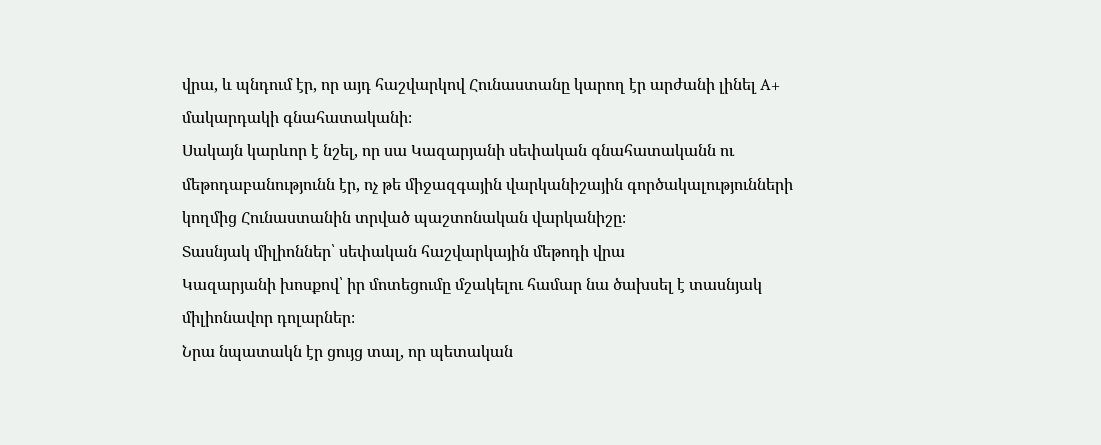վրա, և պնդում էր, որ այդ հաշվարկով Հունաստանը կարող էր արժանի լինել A+ մակարդակի գնահատականի։
Սակայն կարևոր է նշել, որ սա Կազարյանի սեփական գնահատականն ու մեթոդաբանությունն էր, ոչ թե միջազգային վարկանիշային գործակալությունների կողմից Հունաստանին տրված պաշտոնական վարկանիշը։
Տասնյակ միլիոններ՝ սեփական հաշվարկային մեթոդի վրա
Կազարյանի խոսքով՝ իր մոտեցումը մշակելու համար նա ծախսել է տասնյակ միլիոնավոր դոլարներ։
Նրա նպատակն էր ցույց տալ, որ պետական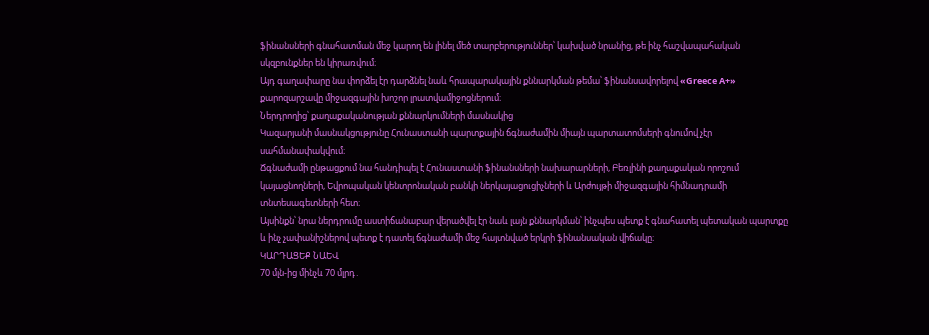ֆինանսների գնահատման մեջ կարող են լինել մեծ տարբերություններ՝ կախված նրանից, թե ինչ հաշվապահական սկզբունքներ են կիրառվում։
Այդ գաղափարը նա փորձել էր դարձնել նաև հրապարակային քննարկման թեմա՝ ֆինանսավորելով «Greece A+» քարոզարշավը միջազգային խոշոր լրատվամիջոցներում։
Ներդրողից՝ քաղաքականության քննարկումների մասնակից
Կազարյանի մասնակցությունը Հունաստանի պարտքային ճգնաժամին միայն պարտատոմսերի գնումով չէր սահմանափակվում։
Ճգնաժամի ընթացքում նա հանդիպել է Հունաստանի ֆինանսների նախարարների, Բեռլինի քաղաքական որոշում կայացնողների, Եվրոպական կենտրոնական բանկի ներկայացուցիչների և Արժույթի միջազգային հիմնադրամի տնտեսագետների հետ։
Այսինքն՝ նրա ներդրումը աստիճանաբար վերածվել էր նաև լայն քննարկման՝ ինչպես պետք է գնահատել պետական պարտքը և ինչ չափանիշներով պետք է դատել ճգնաժամի մեջ հայտնված երկրի ֆինանսական վիճակը։
ԿԱՐԴԱՑԵՔ ՆԱԵՎ
70 մլն-ից մինչև 70 մլրդ․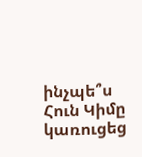ինչպե՞ս Հուն Կիմը կառուցեց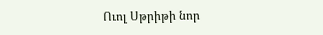Ուոլ Սթրիթի նոր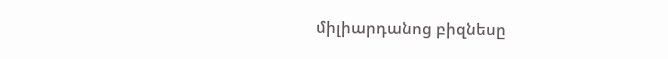միլիարդանոց բիզնեսը